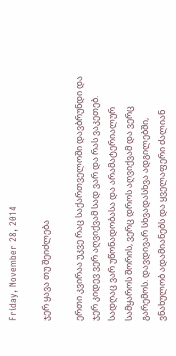Friday, November 28, 2014

ჯერ ყავა თუ შეიძლება

ერთი კვირაა უკვე რაც საქართველოში დავბრუნდი და ჯერ კიდევ ვერ აღვიქვამ სად ვარ და რას ვაკეთებ. სადღაც ვარ უწონადობასა და არამატერიალურ სამყაროს შორის, ვერც დროს აღვიქვამ და ვერც გარემოს. დავდივარ სხვადასხვა ადგილებში, ვნახულობ ადამიანებს და ყველაფერი ძალიან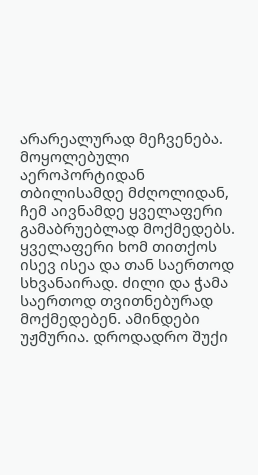არარეალურად მეჩვენება.
მოყოლებული აეროპორტიდან თბილისამდე მძღოლიდან, ჩემ აივნამდე ყველაფერი გამაბრუებლად მოქმედებს.
ყველაფერი ხომ თითქოს ისევ ისეა და თან საერთოდ სხვანაირად. ძილი და ჭამა საერთოდ თვითნებურად მოქმედებენ. ამინდები უჟმურია. დროდადრო შუქი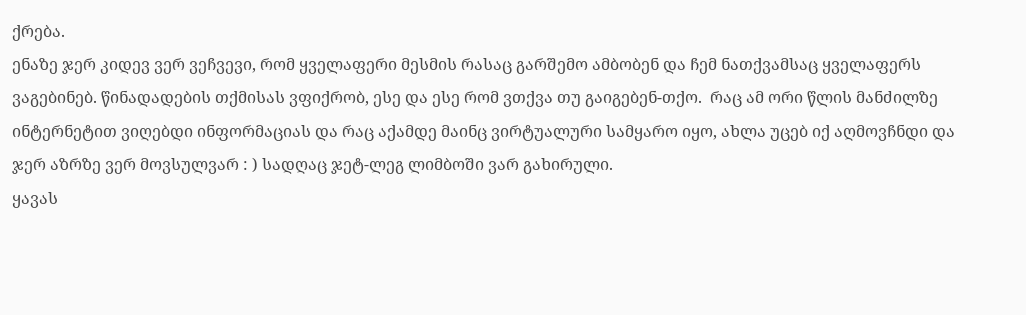ქრება.
ენაზე ჯერ კიდევ ვერ ვეჩვევი, რომ ყველაფერი მესმის რასაც გარშემო ამბობენ და ჩემ ნათქვამსაც ყველაფერს ვაგებინებ. წინადადების თქმისას ვფიქრობ, ესე და ესე რომ ვთქვა თუ გაიგებენ-თქო.  რაც ამ ორი წლის მანძილზე ინტერნეტით ვიღებდი ინფორმაციას და რაც აქამდე მაინც ვირტუალური სამყარო იყო, ახლა უცებ იქ აღმოვჩნდი და ჯერ აზრზე ვერ მოვსულვარ : ) სადღაც ჯეტ-ლეგ ლიმბოში ვარ გახირული.
ყავას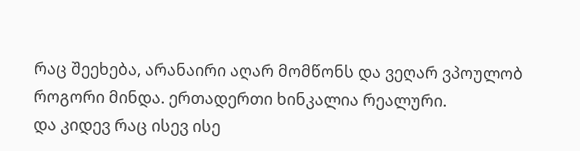რაც შეეხება, არანაირი აღარ მომწონს და ვეღარ ვპოულობ როგორი მინდა. ერთადერთი ხინკალია რეალური.
და კიდევ რაც ისევ ისე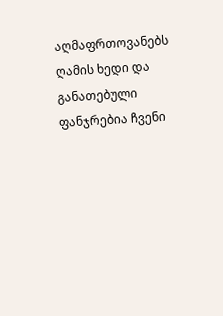აღმაფრთოვანებს ღამის ხედი და განათებული ფანჯრებია ჩვენი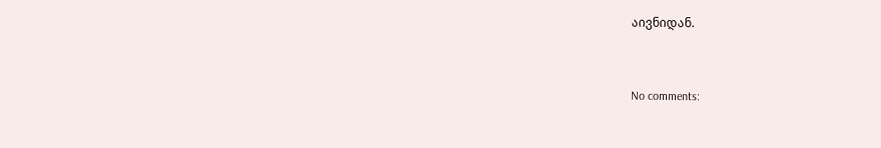აივნიდან.


No comments: